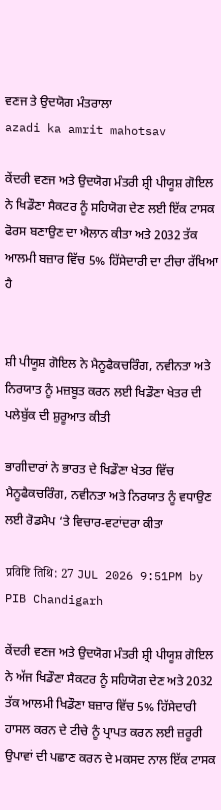ਵਣਜ ਤੇ ਉਦਯੋਗ ਮੰਤਰਾਲਾ
azadi ka amrit mahotsav

ਕੇਂਦਰੀ ਵਣਜ ਅਤੇ ਉਦਯੋਗ ਮੰਤਰੀ ਸ਼੍ਰੀ ਪੀਯੂਸ਼ ਗੋਇਲ ਨੇ ਖਿਡੌਣਾ ਸੈਕਟਰ ਨੂੰ ਸਹਿਯੋਗ ਦੇਣ ਲਈ ਇੱਕ ਟਾਸਕ ਫੋਰਸ ਬਣਾਉਣ ਦਾ ਐਲਾਨ ਕੀਤਾ ਅਤੇ 2032 ਤੱਕ ਆਲਮੀ ਬਜ਼ਾਰ ਵਿੱਚ 5% ਹਿੱਸੇਦਾਰੀ ਦਾ ਟੀਚਾ ਰੱਖਿਆ ਹੈ


ਸ਼ੀ ਪੀਯੂਸ਼ ਗੋਇਲ ਨੇ ਮੈਨੂਫੈਕਚਰਿੰਗ, ਨਵੀਨਤਾ ਅਤੇ ਨਿਰਯਾਤ ਨੂੰ ਮਜ਼ਬੂਤ ਕਰਨ ਲਈ ਖਿਡੌਣਾ ਖੇਤਰ ਦੀ ਪਲੇਬੁੱਕ ਦੀ ਸ਼ੁਰੂਆਤ ਕੀਤੀ

ਭਾਗੀਦਾਰਾਂ ਨੇ ਭਾਰਤ ਦੇ ਖਿਡੌਣਾ ਖੇਤਰ ਵਿੱਚ ਮੈਨੂਫੈਕਚਰਿੰਗ, ਨਵੀਨਤਾ ਅਤੇ ਨਿਰਯਾਤ ਨੂੰ ਵਧਾਉਣ ਲਈ ਰੋਡਮੈਪ ‘ਤੇ ਵਿਚਾਰ-ਵਟਾਂਦਰਾ ਕੀਤਾ

प्रविष्टि तिथि: 27 JUL 2026 9:51PM by PIB Chandigarh

ਕੇਂਦਰੀ ਵਣਜ ਅਤੇ ਉਦਯੋਗ ਮੰਤਰੀ ਸ਼੍ਰੀ ਪੀਯੂਸ਼ ਗੋਇਲ ਨੇ ਅੱਜ ਖਿਡੌਣਾ ਸੈਕਟਰ ਨੂੰ ਸਹਿਯੋਗ ਦੇਣ ਅਤੇ 2032 ਤੱਕ ਆਲਮੀ ਖਿਡੌਣਾ ਬਜ਼ਾਰ ਵਿੱਚ 5% ਹਿੱਸੇਦਾਰੀ ਹਾਸਲ ਕਰਨ ਦੇ ਟੀਚੇ ਨੂੰ ਪ੍ਰਾਪਤ ਕਰਨ ਲਈ ਜ਼ਰੂਰੀ ਉਪਾਵਾਂ ਦੀ ਪਛਾਣ ਕਰਨ ਦੇ ਮਕਸਦ ਨਾਲ ਇੱਕ ਟਾਸਕ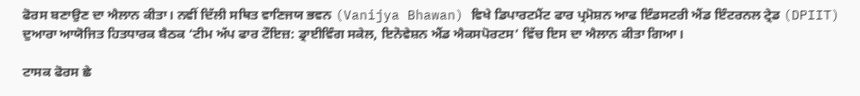ਫੋਰਸ ਬਣਾਉਣ ਦਾ ਐਲਾਨ ਕੀਤਾ। ਨਵੀਂ ਦਿੱਲੀ ਸਥਿਤ ਵਾਣਿਜਯ ਭਵਨ (Vanijya Bhawan) ਵਿਖੇ ਡਿਪਾਰਟਮੈਂਟ ਫਾਰ ਪ੍ਰਮੋਸ਼ਨ ਆਫ ਇੰਡਸਟਰੀ ਐਂਡ ਇੰਟਰਨਲ ਟ੍ਰੇਡ (DPIIT) ਦੁਆਰਾ ਆਯੋਜਿਤ ਹਿਤਧਾਰਕ ਬੈਠਕ ‘ਟੀਮ ਅੱਪ ਫਾਰ ਟੌਇਜ਼: ਡ੍ਰਾਈਵਿੰਗ ਸਕੇਲ, ਇਨੋਵੇਸ਼ਨ ਐਂਡ ਐਕਸਪੋਰਟਸ’ ਵਿੱਚ ਇਸ ਦਾ ਐਲਾਨ ਕੀਤਾ ਗਿਆ।

ਟਾਸਕ ਫੋਰਸ ਛੇ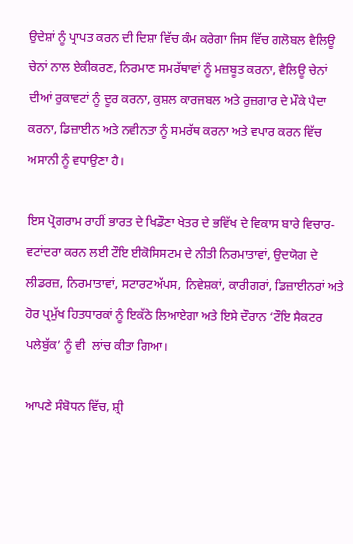ਉਦੇਸ਼ਾਂ ਨੂੰ ਪ੍ਰਾਪਤ ਕਰਨ ਦੀ ਦਿਸ਼ਾ ਵਿੱਚ ਕੰਮ ਕਰੇਗਾ ਜਿਸ ਵਿੱਚ ਗਲੋਬਲ ਵੈਲਿਊ ਚੇਨਾਂ ਨਾਲ ਏਕੀਕਰਣ, ਨਿਰਮਾਣ ਸਮਰੱਥਾਵਾਂ ਨੂੰ ਮਜ਼ਬੂਤ ਕਰਨਾ, ਵੈਲਿਊ ਚੇਨਾਂ ਦੀਆਂ ਰੁਕਾਵਟਾਂ ਨੂੰ ਦੂਰ ਕਰਨਾ, ਕੁਸ਼ਲ ਕਾਰਜਬਲ ਅਤੇ ਰੁਜ਼ਗਾਰ ਦੇ ਮੌਕੇ ਪੈਦਾ ਕਰਨਾ, ਡਿਜ਼ਾਈਨ ਅਤੇ ਨਵੀਨਤਾ ਨੂੰ ਸਮਰੱਥ ਕਰਨਾ ਅਤੇ ਵਪਾਰ ਕਰਨ ਵਿੱਚ ਅਸਾਨੀ ਨੂੰ ਵਧਾਉਣਾ ਹੈ।

ਇਸ ਪ੍ਰੋਗਰਾਮ ਰਾਹੀਂ ਭਾਰਤ ਦੇ ਖਿਡੌਣਾ ਖੇਤਰ ਦੇ ਭਵਿੱਖ ਦੇ ਵਿਕਾਸ ਬਾਰੇ ਵਿਚਾਰ-ਵਟਾਂਦਰਾ ਕਰਨ ਲਈ ਟੌਇ ਈਕੋਸਿਸਟਮ ਦੇ ਨੀਤੀ ਨਿਰਮਾਤਾਵਾਂ, ਉਦਯੋਗ ਦੇ ਲੀਡਰਜ਼, ਨਿਰਮਾਤਾਵਾਂ, ਸਟਾਰਟਅੱਪਸ, ਨਿਵੇਸ਼ਕਾਂ, ਕਾਰੀਗਰਾਂ, ਡਿਜ਼ਾਈਨਰਾਂ ਅਤੇ ਹੋਰ ਪ੍ਰਮੁੱਖ ਹਿਤਧਾਰਕਾਂ ਨੂੰ ਇਕੱਠੇ ਲਿਆਏਗਾ ਅਤੇ ਇਸੇ ਦੌਰਾਨ ‘ਟੌਇ ਸੈਕਟਰ ਪਲੇਬੁੱਕ’ ਨੂੰ ਵੀ  ਲਾਂਚ ਕੀਤਾ ਗਿਆ।

ਆਪਣੇ ਸੰਬੋਧਨ ਵਿੱਚ, ਸ਼੍ਰੀ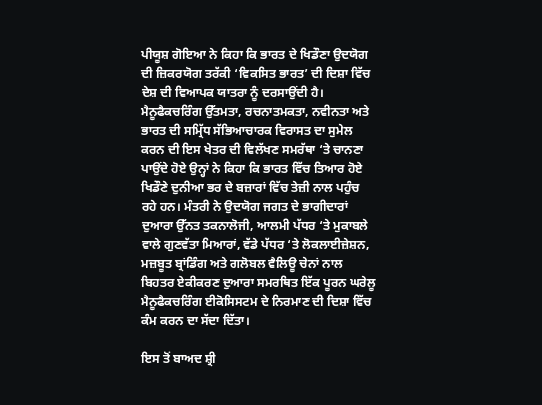ਪੀਯੂਸ਼ ਗੋਇਆ ਨੇ ਕਿਹਾ ਕਿ ਭਾਰਤ ਦੇ ਖਿਡੌਣਾ ਉਦਯੋਗ ਦੀ ਜ਼ਿਕਰਯੋਗ ਤਰੱਕੀ ‘ਵਿਕਸਿਤ ਭਾਰਤ’ ਦੀ ਦਿਸ਼ਾ ਵਿੱਚ ਦੇਸ਼ ਦੀ ਵਿਆਪਕ ਯਾਤਰਾ ਨੂੰ ਦਰਸਾਉਂਦੀ ਹੈ। ਮੈਨੂਫੈਕਚਰਿੰਗ ਉੱਤਮਤਾ, ਰਚਨਾਤਮਕਤਾ, ਨਵੀਨਤਾ ਅਤੇ ਭਾਰਤ ਦੀ ਸਮ੍ਰਿੱਧ ਸੱਭਿਆਚਾਰਕ ਵਿਰਾਸਤ ਦਾ ਸੁਮੇਲ ਕਰਨ ਦੀ ਇਸ ਖੇਤਰ ਦੀ ਵਿਲੱਖਣ ਸਮਰੱਥਾ ‘ਤੇ ਚਾਨਣਾ ਪਾਉਂਦੇ ਹੋਏ ਉਨ੍ਹਾਂ ਨੇ ਕਿਹਾ ਕਿ ਭਾਰਤ ਵਿੱਚ ਤਿਆਰ ਹੋਏ ਖਿਡੌਣੇ ਦੁਨੀਆ ਭਰ ਦੇ ਬਜ਼ਾਰਾਂ ਵਿੱਚ ਤੇਜ਼ੀ ਨਾਲ ਪਹੁੰਚ ਰਹੇ ਹਨ। ਮੰਤਰੀ ਨੇ ਉਦਯੋਗ ਜਗਤ ਦੇ ਭਾਗੀਦਾਰਾਂ ਦੁਆਰਾ ਉੱਨਤ ਤਕਨਾਲੋਜੀ, ਆਲਮੀ ਪੱਧਰ ‘ਤੇ ਮੁਕਾਬਲੇ ਵਾਲੇ ਗੁਣਵੱਤਾ ਮਿਆਰਾਂ, ਵੱਡੇ ਪੱਧਰ ‘ਤੇ ਲੋਕਲਾਈਜ਼ੇਸ਼ਨ, ਮਜ਼ਬੂਤ ਬ੍ਰਾਂਡਿੰਗ ਅਤੇ ਗਲੋਬਲ ਵੈਲਿਊ ਚੇਨਾਂ ਨਾਲ ਬਿਹਤਰ ਏਕੀਕਰਣ ਦੁਆਰਾ ਸਮਰਥਿਤ ਇੱਕ ਪੂਰਨ ਘਰੇਲੂ ਮੈਨੂਫੈਕਚਰਿੰਗ ਈਕੋਸਿਸਟਮ ਦੇ ਨਿਰਮਾਣ ਦੀ ਦਿਸ਼ਾ ਵਿੱਚ ਕੰਮ ਕਰਨ ਦਾ ਸੱਦਾ ਦਿੱਤਾ।

ਇਸ ਤੋਂ ਬਾਅਦ ਸ਼੍ਰੀ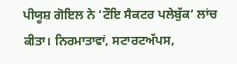ਪੀਯੂਸ਼ ਗੋਇਲ ਨੇ ‘ਟੌਇ ਸੈਕਟਰ ਪਲੇਬੁੱਕ’ ਲਾਂਚ ਕੀਤਾ। ਨਿਰਮਾਤਾਵਾਂ, ਸਟਾਰਟਅੱਪਸ,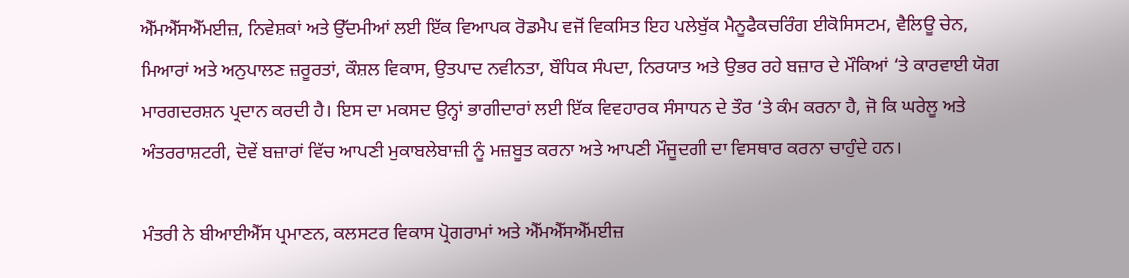ਐੱਮਐੱਸਐੱਮਈਜ਼, ਨਿਵੇਸ਼ਕਾਂ ਅਤੇ ਉੱਦਮੀਆਂ ਲਈ ਇੱਕ ਵਿਆਪਕ ਰੋਡਮੈਪ ਵਜੋਂ ਵਿਕਸਿਤ ਇਹ ਪਲੇਬੁੱਕ ਮੈਨੂਫੈਕਚਰਿੰਗ ਈਕੋਸਿਸਟਮ, ਵੈਲਿਊ ਚੇਨ, ਮਿਆਰਾਂ ਅਤੇ ਅਨੁਪਾਲਣ ਜ਼ਰੂਰਤਾਂ, ਕੌਸ਼ਲ ਵਿਕਾਸ, ਉਤਪਾਦ ਨਵੀਨਤਾ, ਬੌਧਿਕ ਸੰਪਦਾ, ਨਿਰਯਾਤ ਅਤੇ ਉਭਰ ਰਹੇ ਬਜ਼ਾਰ ਦੇ ਮੌਕਿਆਂ ‘ਤੇ ਕਾਰਵਾਈ ਯੋਗ ਮਾਰਗਦਰਸ਼ਨ ਪ੍ਰਦਾਨ ਕਰਦੀ ਹੈ। ਇਸ ਦਾ ਮਕਸਦ ਉਨ੍ਹਾਂ ਭਾਗੀਦਾਰਾਂ ਲਈ ਇੱਕ ਵਿਵਹਾਰਕ ਸੰਸਾਧਨ ਦੇ ਤੌਰ ‘ਤੇ ਕੰਮ ਕਰਨਾ ਹੈ, ਜੋ ਕਿ ਘਰੇਲੂ ਅਤੇ ਅੰਤਰਰਾਸ਼ਟਰੀ, ਦੋਵੇਂ ਬਜ਼ਾਰਾਂ ਵਿੱਚ ਆਪਣੀ ਮੁਕਾਬਲੇਬਾਜ਼ੀ ਨੂੰ ਮਜ਼ਬੂਤ ਕਰਨਾ ਅਤੇ ਆਪਣੀ ਮੌਜੂਦਗੀ ਦਾ ਵਿਸਥਾਰ ਕਰਨਾ ਚਾਹੁੰਦੇ ਹਨ।

ਮੰਤਰੀ ਨੇ ਬੀਆਈਐੱਸ ਪ੍ਰਮਾਣਨ, ਕਲਸਟਰ ਵਿਕਾਸ ਪ੍ਰੋਗਰਾਮਾਂ ਅਤੇ ਐੱਮਐੱਸਐੱਮਈਜ਼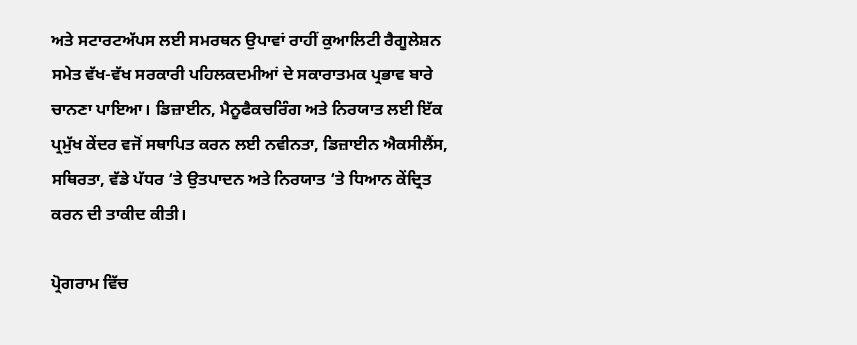ਅਤੇ ਸਟਾਰਟਅੱਪਸ ਲਈ ਸਮਰਥਨ ਉਪਾਵਾਂ ਰਾਹੀਂ ਕੁਆਲਿਟੀ ਰੈਗੂਲੇਸ਼ਨ ਸਮੇਤ ਵੱਖ-ਵੱਖ ਸਰਕਾਰੀ ਪਹਿਲਕਦਮੀਆਂ ਦੇ ਸਕਾਰਾਤਮਕ ਪ੍ਰਭਾਵ ਬਾਰੇ ਚਾਨਣਾ ਪਾਇਆ। ਡਿਜ਼ਾਈਨ, ਮੈਨੂਫੈਕਚਰਿੰਗ ਅਤੇ ਨਿਰਯਾਤ ਲਈ ਇੱਕ ਪ੍ਰਮੁੱਖ ਕੇਂਦਰ ਵਜੋਂ ਸਥਾਪਿਤ ਕਰਨ ਲਈ ਨਵੀਨਤਾ, ਡਿਜ਼ਾਈਨ ਐਕਸੀਲੈਂਸ, ਸਥਿਰਤਾ, ਵੱਡੇ ਪੱਧਰ ‘ਤੇ ਉਤਪਾਦਨ ਅਤੇ ਨਿਰਯਾਤ ‘ਤੇ ਧਿਆਨ ਕੇਂਦ੍ਰਿਤ ਕਰਨ ਦੀ ਤਾਕੀਦ ਕੀਤੀ।

ਪ੍ਰੋਗਰਾਮ ਵਿੱਚ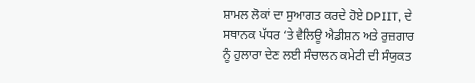ਸ਼ਾਮਲ ਲੋਕਾਂ ਦਾ ਸੁਆਗਤ ਕਰਦੇ ਹੋਏ DPIIT, ਦੇ ਸਥਾਨਕ ਪੱਧਰ ‘ਤੇ ਵੈਲਿਊ ਐਡੀਸ਼ਨ ਅਤੇ ਰੁਜ਼ਗਾਰ ਨੂੰ ਹੁਲਾਰਾ ਦੇਣ ਲਈ ਸੰਚਾਲਨ ਕਮੇਟੀ ਦੀ ਸੰਯੁਕਤ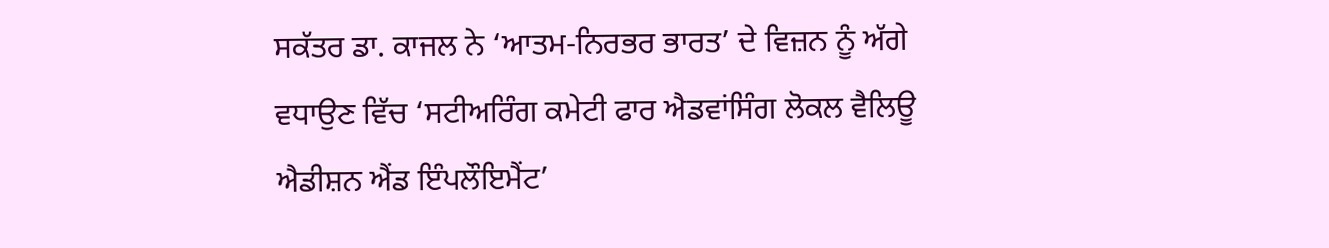ਸਕੱਤਰ ਡਾ. ਕਾਜਲ ਨੇ ‘ਆਤਮ-ਨਿਰਭਰ ਭਾਰਤ’ ਦੇ ਵਿਜ਼ਨ ਨੂੰ ਅੱਗੇ ਵਧਾਉਣ ਵਿੱਚ ‘ਸਟੀਅਰਿੰਗ ਕਮੇਟੀ ਫਾਰ ਐਡਵਾਂਸਿੰਗ ਲੋਕਲ ਵੈਲਿਊ ਐਡੀਸ਼ਨ ਐਂਡ ਇੰਪਲੌਇਮੈਂਟ’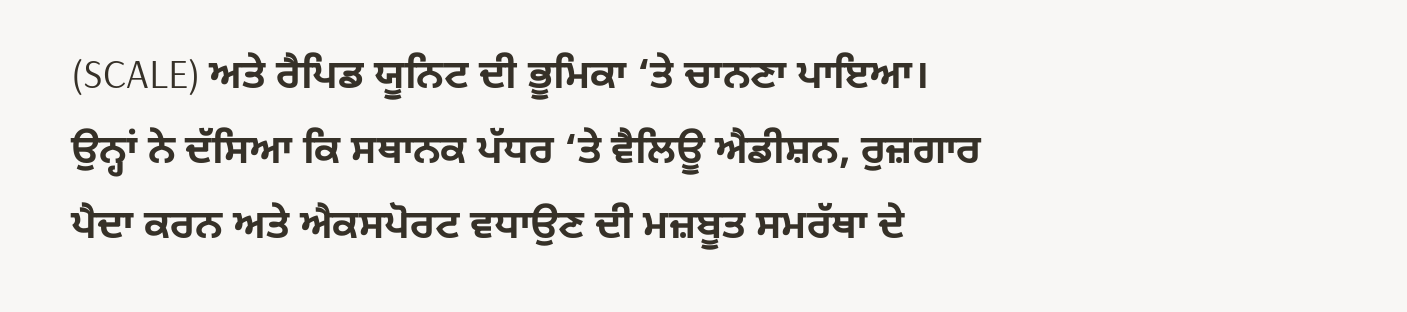(SCALE) ਅਤੇ ਰੈਪਿਡ ਯੂਨਿਟ ਦੀ ਭੂਮਿਕਾ ‘ਤੇ ਚਾਨਣਾ ਪਾਇਆ। ਉਨ੍ਹਾਂ ਨੇ ਦੱਸਿਆ ਕਿ ਸਥਾਨਕ ਪੱਧਰ ‘ਤੇ ਵੈਲਿਊ ਐਡੀਸ਼ਨ, ਰੁਜ਼ਗਾਰ ਪੈਦਾ ਕਰਨ ਅਤੇ ਐਕਸਪੋਰਟ ਵਧਾਉਣ ਦੀ ਮਜ਼ਬੂਤ ਸਮਰੱਥਾ ਦੇ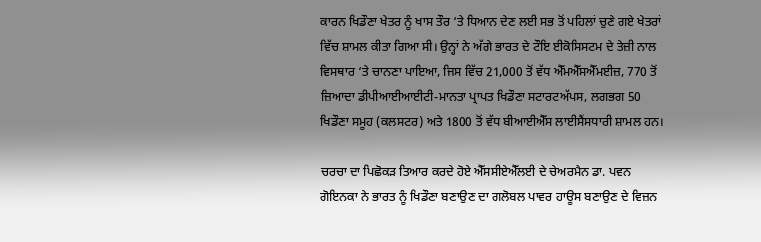ਕਾਰਨ ਖਿਡੌਣਾ ਖੇਤਰ ਨੂੰ ਖਾਸ ਤੌਰ ‘ਤੇ ਧਿਆਨ ਦੇਣ ਲਈ ਸਭ ਤੋਂ ਪਹਿਲਾਂ ਚੁਣੇ ਗਏ ਖੇਤਰਾਂ ਵਿੱਚ ਸ਼ਾਮਲ ਕੀਤਾ ਗਿਆ ਸੀ। ਉਨ੍ਹਾਂ ਨੇ ਅੱਗੇ ਭਾਰਤ ਦੇ ਟੌਇ ਈਕੋਸਿਸਟਮ ਦੇ ਤੇਜ਼ੀ ਨਾਲ ਵਿਸਥਾਰ ‘ਤੇ ਚਾਨਣਾ ਪਾਇਆ, ਜਿਸ ਵਿੱਚ 21,000 ਤੋਂ ਵੱਧ ਐੱਮਐੱਸਐੱਮਈਜ਼, 770 ਤੋਂ ਜ਼ਿਆਦਾ ਡੀਪੀਆਈਆਈਟੀ-ਮਾਨਤਾ ਪ੍ਰਾਪਤ ਖਿਡੌਣਾ ਸਟਾਰਟਅੱਪਸ, ਲਗਭਗ 50 ਖਿਡੌਣਾ ਸਮੂਹ (ਕਲਸਟਰ) ਅਤੇ 1800 ਤੋਂ ਵੱਧ ਬੀਆਈਐੱਸ ਲਾਈਸੈਂਸਧਾਰੀ ਸ਼ਾਮਲ ਹਨ।

ਚਰਚਾ ਦਾ ਪਿਛੋਕੜ ਤਿਆਰ ਕਰਦੇ ਹੋਏ ਐੱਸਸੀਏਐੱਲਈ ਦੇ ਚੇਅਰਮੈਨ ਡਾ. ਪਵਨ ਗੋਇਨਕਾ ਨੇ ਭਾਰਤ ਨੂੰ ਖਿਡੌਣਾ ਬਣਾਉਣ ਦਾ ਗਲੋਬਲ ਪਾਵਰ ਹਾਊਸ ਬਣਾਉਣ ਦੇ ਵਿਜ਼ਨ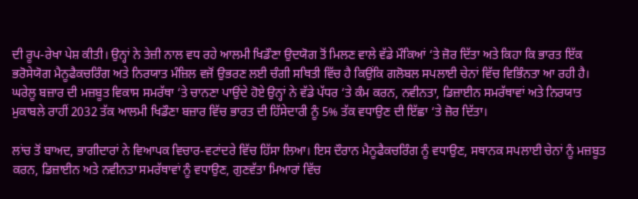ਦੀ ਰੂਪ-ਰੇਖਾ ਪੇਸ਼ ਕੀਤੀ। ਉਨ੍ਹਾਂ ਨੇ ਤੇਜ਼ੀ ਨਾਲ ਵਧ ਰਹੇ ਆਲਮੀ ਖਿਡੌਣਾ ਉਦਯੋਗ ਤੋਂ ਮਿਲਣ ਵਾਲੇ ਵੱਡੇ ਮੌਕਿਆਂ ‘ਤੇ ਜ਼ੋਰ ਦਿੱਤਾ ਅਤੇ ਕਿਹਾ ਕਿ ਭਾਰਤ ਇੱਕ ਭਰੋਸੇਯੋਗ ਮੈਨੂਫੈਕਚਰਿੰਗ ਅਤੇ ਨਿਰਯਾਤ ਮੰਜ਼ਿਲ ਵਜੋਂ ਉਭਰਣ ਲਈ ਚੰਗੀ ਸਥਿਤੀ ਵਿੱਚ ਹੈ ਕਿਉਂਕਿ ਗਲੋਬਲ ਸਪਲਾਈ ਚੇਨਾਂ ਵਿੱਚ ਵਿਭਿੰਨਤਾ ਆ ਰਹੀ ਹੈ। ਘਰੇਲੂ ਬਜ਼ਾਰ ਦੀ ਮਜ਼ਬੂਤ ਵਿਕਾਸ ਸਮਰੱਥਾ ‘ਤੇ ਚਾਨਣਾ ਪਾਉਂਦੇ ਹੋਏ ਉਨ੍ਹਾਂ ਨੇ ਵੱਡੇ ਪੱਧਰ ‘ਤੇ ਕੰਮ ਕਰਨ, ਨਵੀਨਤਾ, ਡਿਜ਼ਾਈਨ ਸਮਰੱਥਾਵਾਂ ਅਤੇ ਨਿਰਯਾਤ ਮੁਕਾਬਲੇ ਰਾਹੀਂ 2032 ਤੱਕ ਆਲਮੀ ਖਿਡੌਣਾ ਬਜ਼ਾਰ ਵਿੱਚ ਭਾਰਤ ਦੀ ਹਿੱਸੇਦਾਰੀ ਨੂੰ 5% ਤੱਕ ਵਧਾਉਣ ਦੀ ਇੱਛਾ ‘ਤੇ ਜ਼ੋਰ ਦਿੱਤਾ।

ਲਾਂਚ ਤੋਂ ਬਾਅਦ, ਭਾਗੀਦਾਰਾਂ ਨੇ ਵਿਆਪਕ ਵਿਚਾਰ-ਵਟਾਂਦਰੇ ਵਿੱਚ ਹਿੱਸਾ ਲਿਆ। ਇਸ ਦੌਰਾਨ ਮੈਨੂਫੈਕਚਰਿੰਗ ਨੂੰ ਵਧਾਉਣ, ਸਥਾਨਕ ਸਪਲਾਈ ਚੇਨਾਂ ਨੂੰ ਮਜ਼ਬੂਤ ਕਰਨ, ਡਿਜ਼ਾਈਨ ਅਤੇ ਨਵੀਨਤਾ ਸਮਰੱਥਾਵਾਂ ਨੂੰ ਵਧਾਉਣ, ਗੁਣਵੱਤਾ ਮਿਆਰਾਂ ਵਿੱਚ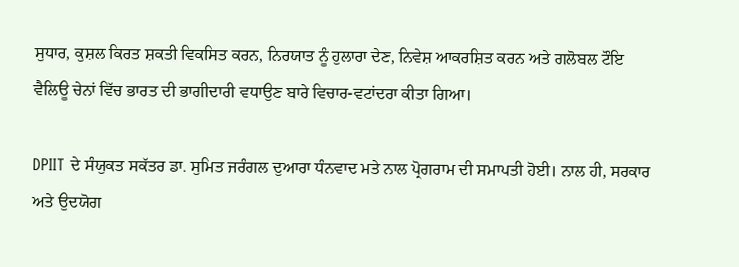ਸੁਧਾਰ, ਕੁਸ਼ਲ ਕਿਰਤ ਸ਼ਕਤੀ ਵਿਕਸਿਤ ਕਰਨ, ਨਿਰਯਾਤ ਨੂੰ ਹੁਲਾਰਾ ਦੇਣ, ਨਿਵੇਸ਼ ਆਕਰਸ਼ਿਤ ਕਰਨ ਅਤੇ ਗਲੋਬਲ ਟੌਇ ਵੈਲਿਊ ਚੇਨਾਂ ਵਿੱਚ ਭਾਰਤ ਦੀ ਭਾਗੀਦਾਰੀ ਵਧਾਉਣ ਬਾਰੇ ਵਿਚਾਰ-ਵਟਾਂਦਰਾ ਕੀਤਾ ਗਿਆ।

DPIIT ਦੇ ਸੰਯੁਕਤ ਸਕੱਤਰ ਡਾ. ਸੁਮਿਤ ਜਰੰਗਲ ਦੁਆਰਾ ਧੰਨਵਾਦ ਮਤੇ ਨਾਲ ਪ੍ਰੋਗਰਾਮ ਦੀ ਸਮਾਪਤੀ ਹੋਈ। ਨਾਲ ਹੀ, ਸਰਕਾਰ ਅਤੇ ਉਦਯੋਗ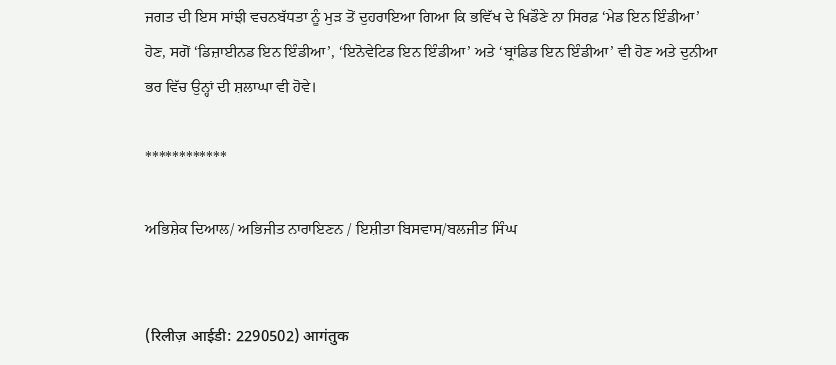ਜਗਤ ਦੀ ਇਸ ਸਾਂਝੀ ਵਚਨਬੱਧਤਾ ਨੂੰ ਮੁੜ ਤੋਂ ਦੁਹਰਾਇਆ ਗਿਆ ਕਿ ਭਵਿੱਖ ਦੇ ਖਿਡੌਣੇ ਨਾ ਸਿਰਫ਼ ‘ਮੇਡ ਇਨ ਇੰਡੀਆ’ ਹੋਣ, ਸਗੋਂ ‘ਡਿਜ਼ਾਈਨਡ ਇਨ ਇੰਡੀਆ’, ‘ਇਨੋਵੇਟਿਡ ਇਨ ਇੰਡੀਆ’ ਅਤੇ ‘ਬ੍ਰਾਂਡਿਡ ਇਨ ਇੰਡੀਆ’ ਵੀ ਹੋਣ ਅਤੇ ਦੁਨੀਆ ਭਰ ਵਿੱਚ ਉਨ੍ਹਾਂ ਦੀ ਸ਼ਲਾਘਾ ਵੀ ਹੋਵੇ।

************

ਅਭਿਸ਼ੇਕ ਦਿਆਲ/ ਅਭਿਜੀਤ ਨਾਰਾਇਣਨ / ਇਸ਼ੀਤਾ ਬਿਸਵਾਸ/ਬਲਜੀਤ ਸਿੰਘ


(रिलीज़ आईडी: 2290502) आगंतुक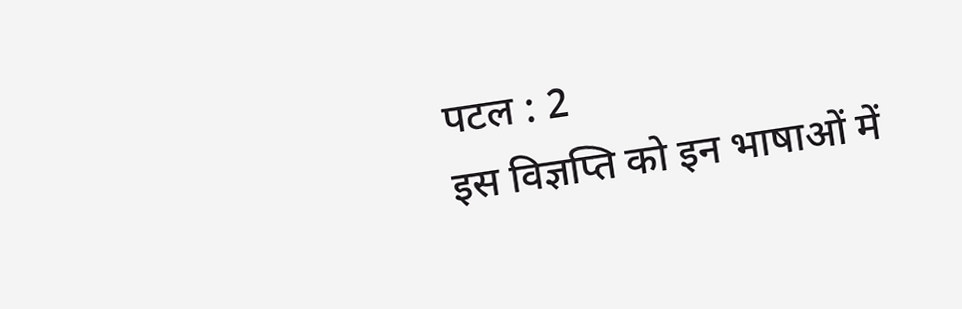पटल : 2
इस विज्ञप्ति को इन भाषाओं में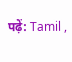पढ़ें: Tamil ,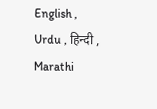English , Urdu , हिन्दी , Marathi